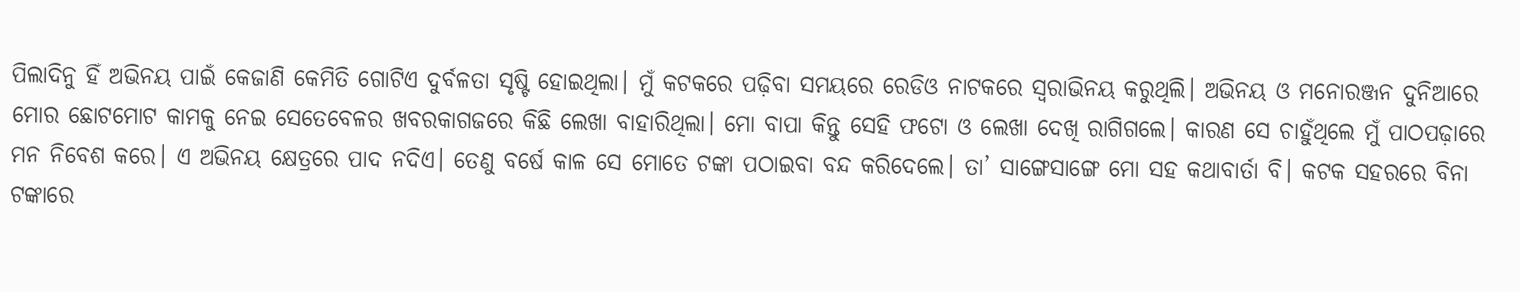ପିଲାଦିନୁ ହିଁ ଅଭିନୟ ପାଇଁ କେଜାଣି କେମିତି ଗୋଟିଏ ଦୁର୍ବଳତା ସୃଷ୍ଟି ହୋଇଥିଲା। ମୁଁ କଟକରେ ପଢ଼ିବା ସମୟରେ ରେଡିଓ ନାଟକରେ ସ୍ୱରାଭିନୟ କରୁଥିଲି। ଅଭିନୟ ଓ ମନୋରଞ୍ଜନ ଦୁନିଆରେ ମୋର ଛୋଟମୋଟ କାମକୁ ନେଇ ସେତେବେଳର ଖବରକାଗଜରେ କିଛି ଲେଖା ବାହାରିଥିଲା। ମୋ ବାପା କିନ୍ତୁ ସେହି ଫଟୋ ଓ ଲେଖା ଦେଖି ରାଗିଗଲେ। କାରଣ ସେ ଚାହୁଁଥିଲେ ମୁଁ ପାଠପଢ଼ାରେ ମନ ନିବେଶ କରେ। ଏ ଅଭିନୟ କ୍ଷେତ୍ରରେ ପାଦ ନଦିଏ। ତେଣୁ ବର୍ଷେ କାଳ ସେ ମୋତେ ଟଙ୍କା ପଠାଇବା ବନ୍ଦ କରିଦେଲେ। ତା’ ସାଙ୍ଗେସାଙ୍ଗେ ମୋ ସହ କଥାବାର୍ତା ବି। କଟକ ସହରରେ ବିନା ଟଙ୍କାରେ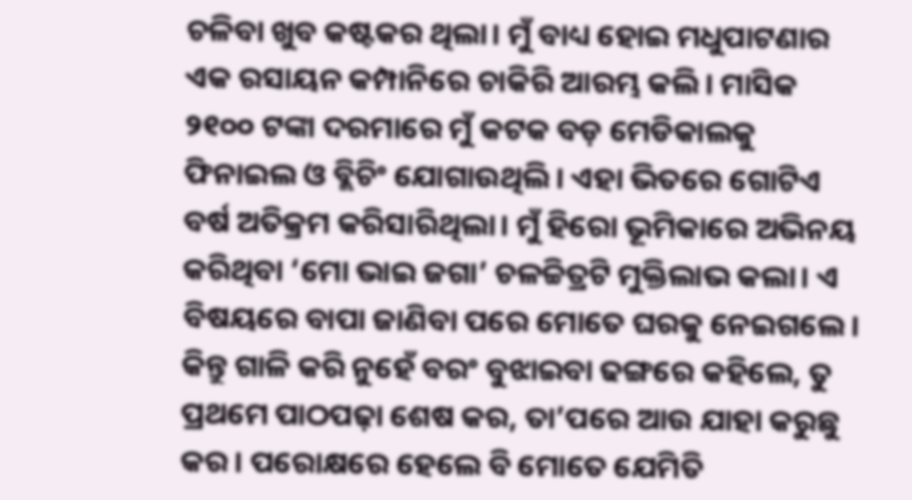ଚଳିବା ଖୁବ କଷ୍ଟକର ଥିଲା। ମୁଁ ବାଧ୍ୟ ହୋଇ ମଧୁପାଟଣାର ଏକ ରସାୟନ କମ୍ପାନିରେ ଚାକିରି ଆରମ୍ଭ କଲି। ମାସିକ ୨୧୦୦ ଟଙ୍କା ଦରମାରେ ମୁଁ କଟକ ବଡ଼ ମେଡିକାଲକୁ ଫିନାଇଲ ଓ ବ୍ଲିଚିଂ ଯୋଗାଉଥିଲି। ଏହା ଭିତରେ ଗୋଟିଏ ବର୍ଷ ଅତିକ୍ରମ କରିସାରିଥିଲା। ମୁଁ ହିରୋ ଭୂମିକାରେ ଅଭିନୟ କରିଥିବା ‘ମୋ ଭାଇ ଜଗା’ ଚଳଚ୍ଚିତ୍ରଟି ମୁକ୍ତିଲାଭ କଲା। ଏ ବିଷୟରେ ବାପା ଜାଣିବା ପରେ ମୋତେ ଘରକୁ ନେଇଗଲେ। କିନ୍ତୁ ଗାଳି କରି ନୁହେଁ ବରଂ ବୁଝାଇବା ଢଙ୍ଗରେ କହିଲେ, ତୁ ପ୍ରଥମେ ପାଠପଢ଼ା ଶେଷ କର, ତା’ପରେ ଆଉ ଯାହା କରୁଛୁ କର। ପରୋକ୍ଷରେ ହେଲେ ବି ମୋତେ ଯେମିତି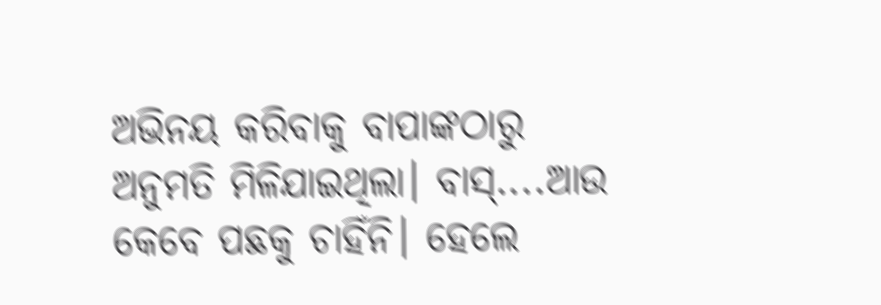ଅଭିନୟ କରିବାକୁ ବାପାଙ୍କଠାରୁ ଅନୁମତି ମିଳିଯାଇଥିଲା। ବାସ୍‌....ଆଉ କେବେ ପଛକୁ ଚାହିଁନି। ହେଲେ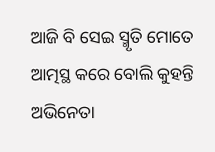ଆଜି ବି ସେଇ ସ୍ମୃତି ମୋତେ ଆତ୍ମସ୍ଥ କରେ ବୋଲି କୁହନ୍ତି ଅଭିନେତା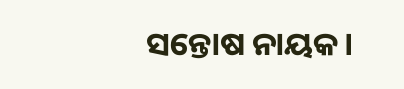ସନ୍ତୋଷ ନାୟକ।